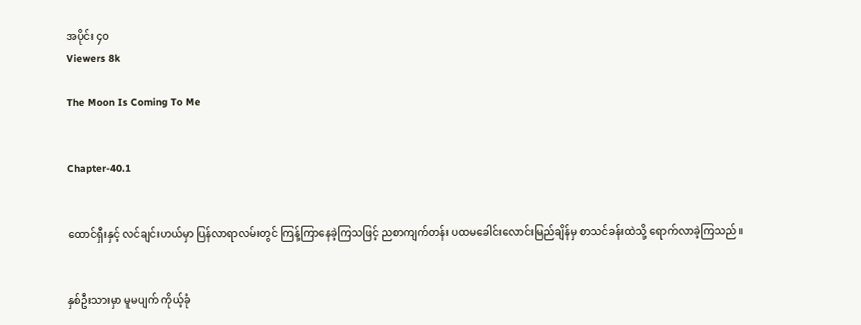အပိုင်း ၄၀
Viewers 8k

The Moon Is Coming To Me


Chapter-40.1


ထောင်ရှီးနှင့် လင်ချင်းဟယ်မှာ ပြန်လာရာလမ်းတွင် ကြန့်ကြာနေခဲ့ကြသဖြင့် ညစာကျက်တန်း ပထမခေါင်းလောင်းမြည်ချိန်မှ စာသင်ခန်းထဲသို့ ရောက်လာခဲ့ကြသည်။


နှစ်ဦးသားမှာ မူမပျက် ကိုယ့်ခုံ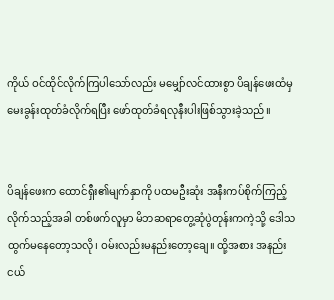ကိုယ် ဝင်ထိုင်လိုက်ကြပါသော်လည်း မမျှော်လင်ထားစွာ ပိချန်ဖေးထံမှ မေးခွန်းထုတ်ခံလိုက်ရပြီး ဖော်ထုတ်ခံရလုနီးပါးဖြစ်သွားခဲ့သည်။


ပိချန်ဖေးက ထောင်ရှီး၏မျက်နှာကို ပထမဦးဆုံး အနီးကပ်စိုက်ကြည့်လိုက်သည့်အခါ တစ်ဖက်လူမှာ မိဘဆရာတွေ့ဆုံပွဲတုန်းကကဲ့သို့ ဒေါသထွက်မနေတော့သလို၊ ဝမ်းလည်းမနည်းတော့ချေ။ ထို့အစား အနည်းငယ်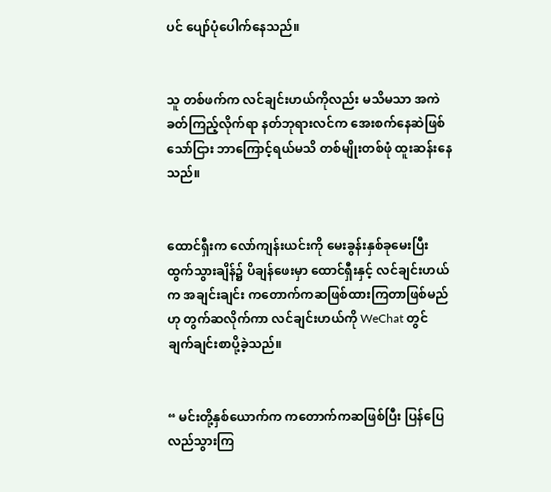ပင် ပျော်ပုံပေါက်နေသည်။


သူ တစ်ဖက်က လင်ချင်းဟယ်ကိုလည်း မသိမသာ အကဲခတ်ကြည့်လိုက်ရာ နတ်ဘုရားလင်က အေးစက်နေဆဲဖြစ်သော်ငြား ဘာကြောင့်ရယ်မသိ တစ်မျိုးတစ်ဖုံ ထူးဆန်းနေသည်။


ထောင်ရှီးက လော်ကျန်းယင်းကို မေးခွန်းနှစ်ခုမေးပြီး ထွက်သွားချိန်၌ ပိချန်ဖေးမှာ ထောင်ရှီးနှင့် လင်ချင်းဟယ်က အချင်းချင်း ကတောက်ကဆဖြစ်ထားကြတာဖြစ်မည်ဟု တွက်ဆလိုက်ကာ လင်ချင်းဟယ်ကို WeChat တွင် ချက်ချင်းစာပို့ခဲ့သည်။


“ မင်းတို့နှစ်ယောက်က ကတောက်ကဆဖြစ်ပြီး ပြန်ပြေလည်သွားကြ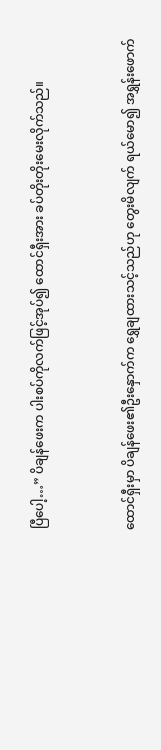ပြီပေါ့…” ပိချန်ဖေးက ပါးစပ်ကိုလက်ဖြင့်အုပ်၍ ထောင်ရှီးအား ခပ်တိုးတိုးမေးလိုက်သည်။


ထောင်ရှီးမှာ ပိချန်ဖေး၏ဦးနှောက်က ရွှေချထားသင့်သည်ဟု တွေးမိလျက် ရယ်မော၍ အရွှန်းဖောက်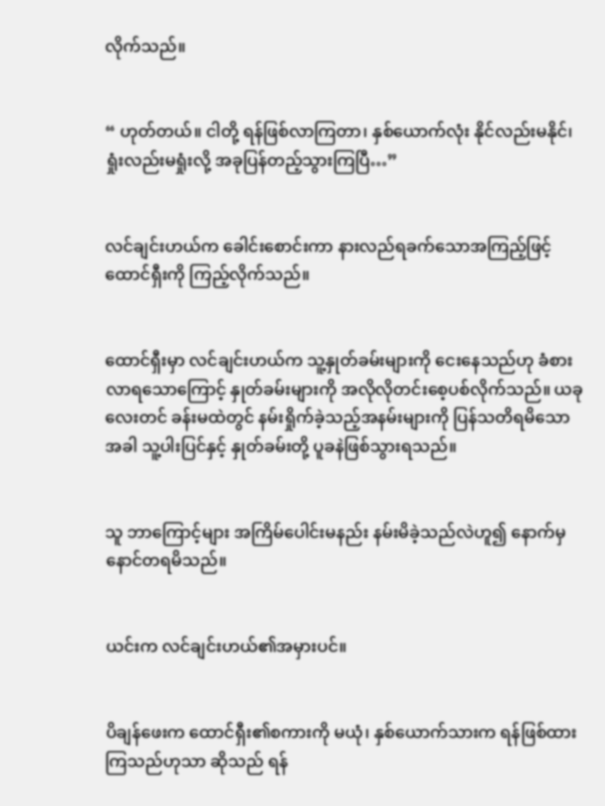လိုက်သည်။


“ ဟုတ်တယ်။ ငါတို့ ရန်ဖြစ်လာကြတာ၊ နှစ်ယောက်လုံး နိုင်လည်းမနိုင်၊ ရှုံးလည်းမရှုံးလို့ အခုပြန်တည့်သွားကြပြီ…”


လင်ချင်းဟယ်က ခေါင်းစောင်းကာ နားလည်ရခက်သောအကြည့်ဖြင့် ထောင်ရှီးကို ကြည့်လိုက်သည်။


ထောင်ရှီးမှာ လင်ချင်းဟယ်က သူ့နှုတ်ခမ်းများကို ငေးနေသည်ဟု ခံစားလာရသောကြောင့် နှုတ်ခမ်းများကို အလိုလိုတင်းစေ့ပစ်လိုက်သည်။ ယခုလေးတင် ခန်းမထဲတွင် နမ်းရှိုက်ခဲ့သည့်အနမ်းများကို ပြန်သတိရမိသောအခါ သူ့ပါးပြင်နှင့် နှုတ်ခမ်းတို့ ပူခနဲဖြစ်သွားရသည်။


သူ ဘာကြောင့်များ အကြိမ်ပေါင်းမနည်း နမ်းမိခဲ့သည်လဲဟူ၍ နောက်မှနောင်တရမိသည်။


ယင်းက လင်ချင်းဟယ်၏အမှားပင်။


ပိချန်ဖေးက ထောင်ရှီး၏စကားကို မယုံ၊ နှစ်ယောက်သားက ရန်ဖြစ်ထားကြသည်ဟုသာ ဆိုသည် ရန်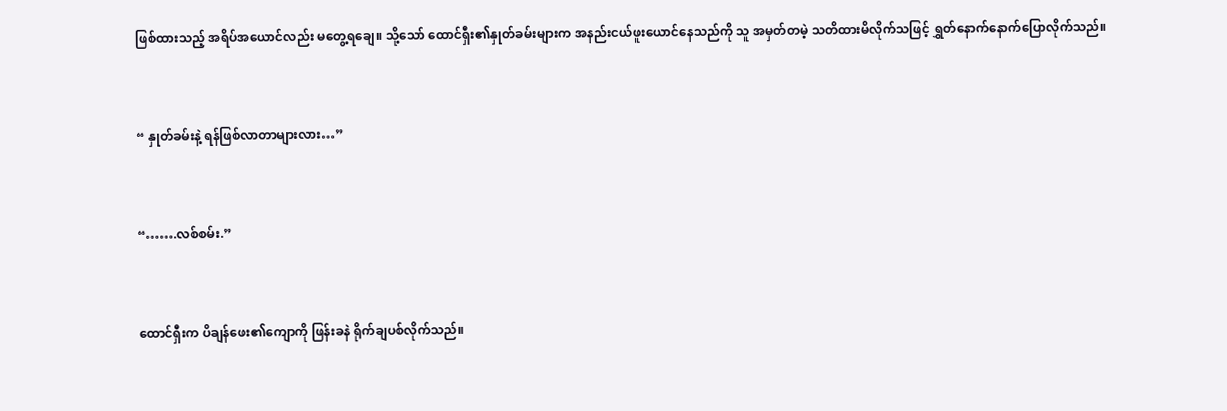ဖြစ်ထားသည့် အရိပ်အယောင်လည်း မတွေ့ရချေ။ သို့သော် ထောင်ရှီး၏နှုတ်ခမ်းများက အနည်းငယ်ဖူးယောင်နေသည်ကို သူ အမှတ်တမဲ့ သတိထားမိလိုက်သဖြင့် ရွှတ်နောက်နောက်ပြောလိုက်သည်။


“ နှုတ်ခမ်းနဲ့ ရန်ဖြစ်လာတာများလား…”


“…….လစ်စမ်း.”


ထောင်ရှီးက ပိချန်ဖေး၏ကျောကို ဖြန်းခနဲ ရိုက်ချပစ်လိုက်သည်။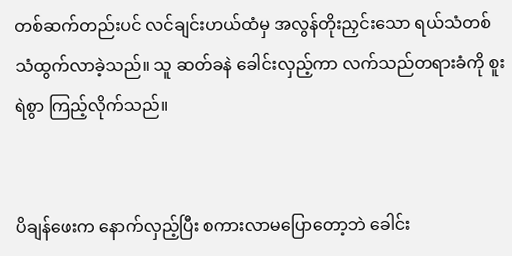တစ်ဆက်တည်းပင် လင်ချင်းဟယ်ထံမှ အလွန်တိုးညှင်းသော ရယ်သံတစ်သံထွက်လာခဲ့သည်။ သူ ဆတ်ခနဲ ခေါင်းလှည့်ကာ လက်သည်တရားခံကို စူးရဲစွာ ကြည့်လိုက်သည်။


ပိချန်ဖေးက နောက်လှည့်ပြီး စကားလာမပြောတော့ဘဲ ခေါင်း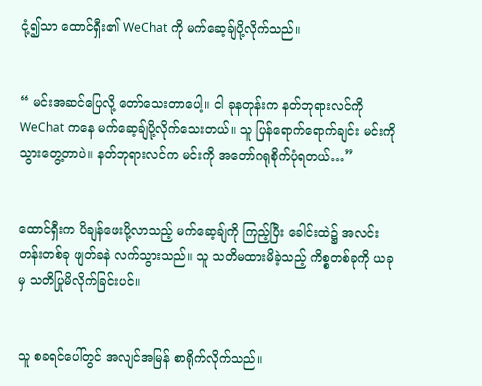ငုံ့၍သာ ထောင်ရှီး၏ WeChat ကို မက်ဆေ့ချ်ပို့လိုက်သည်။


“ မင်းအဆင်ပြေလို့ တော်သေးတာပေါ့။ ငါ ခုနတုန်းက နတ်ဘုရားလင်ကို WeChat ကနေ မက်ဆေ့ချ်ပို့လိုက်သေးတယ်။ သူ ပြန်ရောက်ရောက်ချင်း မင်းကို သွားတွေ့တာပဲ။ နတ်ဘုရားလင်က မင်းကို အတော်ဂရုစိုက်ပုံရတယ်…”


ထောင်ရှီးက ပိချန်ဖေးပို့လာသည့် မက်ဆေ့ချ်ကို ကြည့်ပြီး ခေါင်းထဲ၌ အလင်းတန်းတစ်ခု ဖျတ်ခနဲ လက်သွားသည်။ သူ သတိမထားမိခဲ့သည့် ကိစ္စတစ်ခုကို ယခုမှ သတိပြုမိလိုက်ခြင်းပင်။


သူ စခရင်ပေါ်တွင် အလျင်အမြန် စာရိုက်လိုက်သည်။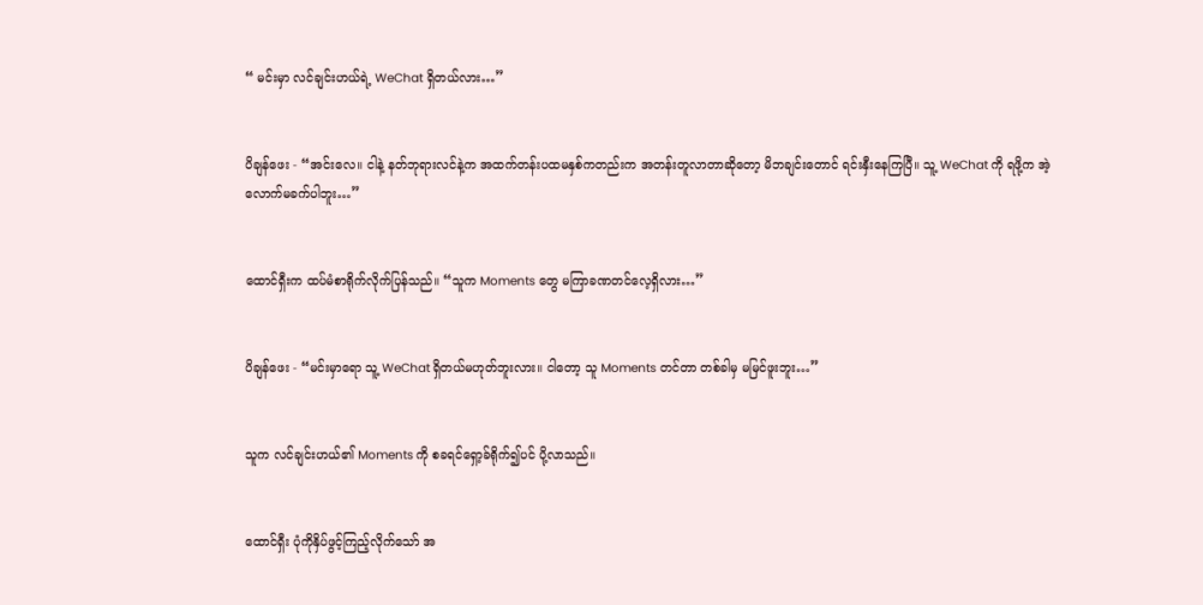“ မင်းမှာ လင်ချင်းဟယ်ရဲ့ WeChat ရှိတယ်လား…”


ပိချန်ဖေး - “အင်းလေ။ ငါနဲ့ နတ်ဘုရားလင်နဲ့က အထက်တန်းပထမနှစ်ကတည်းက အတန်းတူလာတာဆိုတော့ မိဘချင်းတောင် ရင်းနှီးနေကြပြီ။ သူ့ WeChat ကို ရဖို့က အဲ့လောက်မခက်ပါဘူး…”


ထောင်ရှီးက ထပ်မံစာရိုက်လိုက်ပြန်သည်။ “သူက Moments တွေ မကြာခဏတင်လေ့ရှိလား…”


ပိချန်ဖေး - “မင်းမှာရော သူ့ WeChat ရှိတယ်မဟုတ်ဘူးလား။ ငါတော့ သူ Moments တင်တာ တစ်ခါမှ မမြင်ဖူးဘူး…”


သူက လင်ချင်းဟယ်၏ Moments ကို စခရင်ရှော့ခ်ရိုက်၍ပင် ပို့လာသည်။


ထောင်ရှီး ပုံကိုနှိပ်ဖွင့်ကြည့်လိုက်သော် အ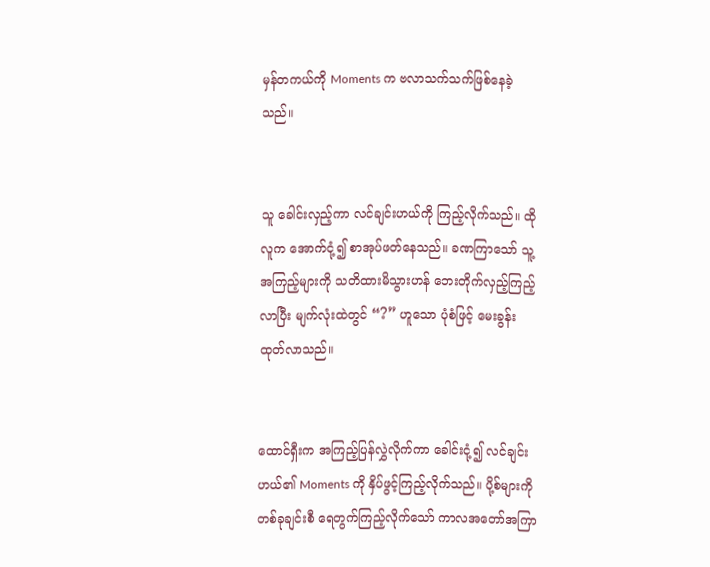မှန်တကယ်ကို Moments က ဗလာသက်သက်ဖြစ်နေခဲ့သည်။


သူ ခေါင်းလှည့်ကာ လင်ချင်းဟယ်ကို ကြည့်လိုက်သည်။ ထိုလူက အောက်ငုံ့၍ စာအုပ်ဖတ်နေသည်။ ခဏကြာသော် သူ့အကြည့်များကို သတိထားမိသွားဟန် ဘေးတိုက်လှည့်ကြည့်လာပြီး မျက်လုံးထဲတွင် “?” ဟူသော ပုံစံဖြင့် မေးခွန်းထုတ်လာသည်။


ထောင်ရှီးက အကြည့်ပြန်လွှဲလိုက်ကာ ခေါင်းငုံ့၍ လင်ချင်းဟယ်၏ Moments ကို နှိပ်ဖွင့်ကြည့်လိုက်သည်။ ပို့စ်များကို တစ်ခုချင်းစီ ရေတွက်ကြည့်လိုက်သော် ကာလအတော်အကြာ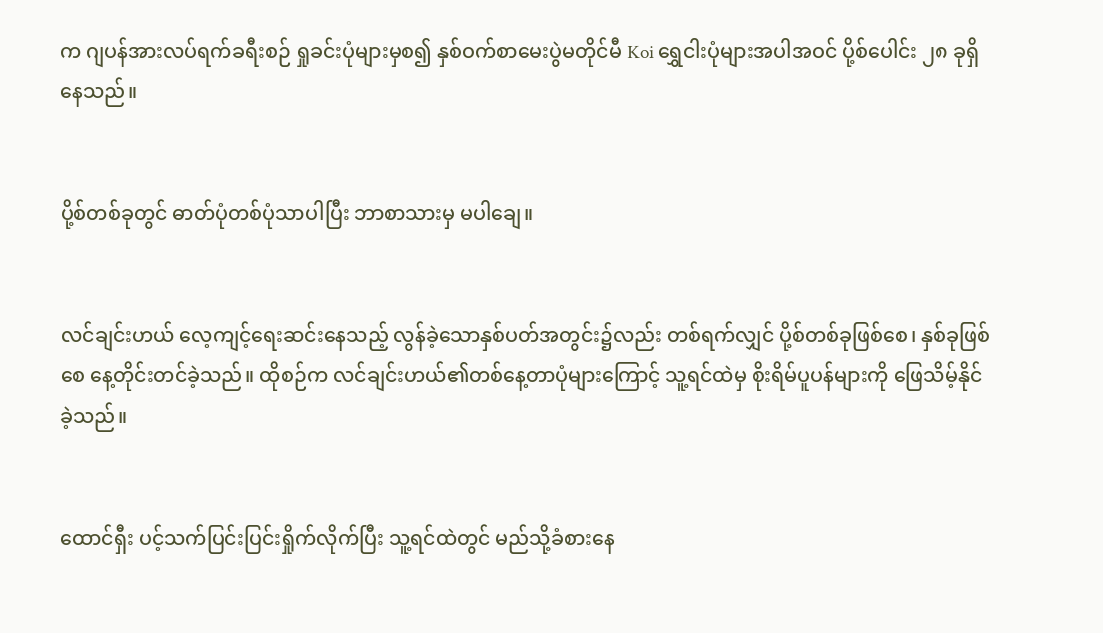က ဂျပန်အားလပ်ရက်ခရီးစဉ် ရှုခင်းပုံများမှစ၍ နှစ်ဝက်စာမေးပွဲမတိုင်မီ Koi ရွှေငါးပုံများအပါအဝင် ပို့စ်ပေါင်း ၂၈ ခုရှိနေသည်။


ပို့စ်တစ်ခုတွင် ဓာတ်ပုံတစ်ပုံသာပါပြီး ဘာစာသားမှ မပါချေ။


လင်ချင်းဟယ် လေ့ကျင့်ရေးဆင်းနေသည့် လွန်ခဲ့သောနှစ်ပတ်အတွင်း၌လည်း တစ်ရက်လျှင် ပို့စ်တစ်ခုဖြစ်စေ၊ နှစ်ခုဖြစ်စေ နေ့တိုင်းတင်ခဲ့သည်။ ထိုစဉ်က လင်ချင်းဟယ်၏တစ်နေ့တာပုံများကြောင့် သူ့ရင်ထဲမှ စိုးရိမ်ပူပန်များကို ဖြေသိမ့်နိုင်ခဲ့သည်။


ထောင်ရှီး ပင့်သက်ပြင်းပြင်းရှိုက်လိုက်ပြီး သူ့ရင်ထဲတွင် မည်သို့ခံစားနေ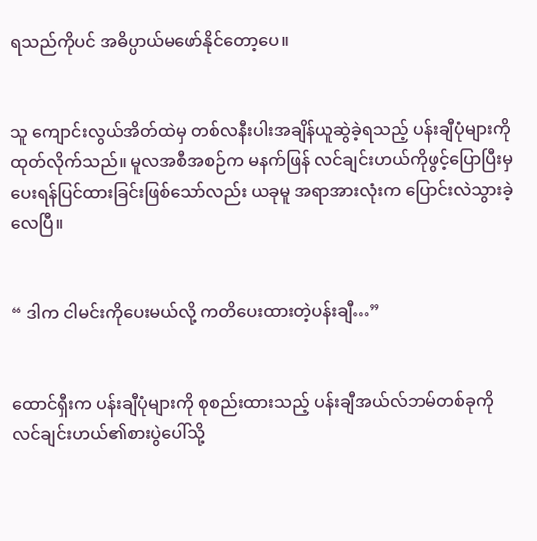ရသည်ကိုပင် အဓိပ္ပာယ်မဖော်နိုင်တော့ပေ။


သူ ကျောင်းလွယ်အိတ်ထဲမှ တစ်လနီးပါးအချိန်ယူဆွဲခဲ့ရသည့် ပန်းချီပုံများကို ထုတ်လိုက်သည်။ မူလအစီအစဉ်က မနက်ဖြန် လင်ချင်းဟယ်ကိုဖွင့်ပြောပြီးမှ ပေးရန်ပြင်ထားခြင်းဖြစ်သော်လည်း ယခုမူ အရာအားလုံးက ပြောင်းလဲသွားခဲ့လေပြီ။


“ ဒါက ငါမင်းကိုပေးမယ်လို့ ကတိပေးထားတဲ့ပန်းချီ…”


ထောင်ရှီးက ပန်းချီပုံများကို စုစည်းထားသည့် ပန်းချီအယ်လ်ဘမ်တစ်ခုကို လင်ချင်းဟယ်၏စားပွဲပေါ်သို့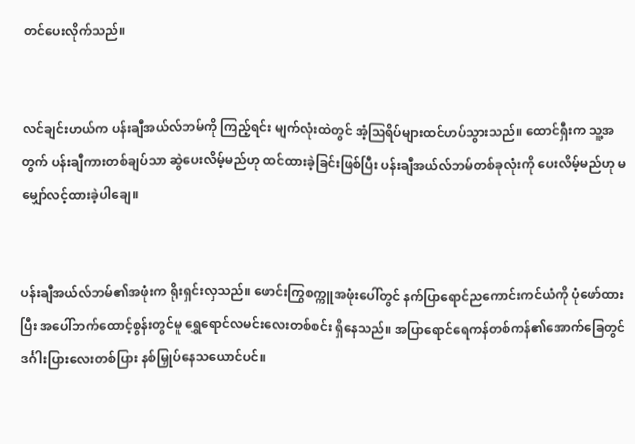တင်ပေးလိုက်သည်။


လင်ချင်းဟယ်က ပန်းချီအယ်လ်ဘမ်ကို ကြည့်ရင်း မျက်လုံးထဲတွင် အံ့ဩရိပ်များထင်ဟပ်သွားသည်။ ထောင်ရှီးက သူ့အတွက် ပန်းချီကားတစ်ချပ်သာ ဆွဲပေးလိမ့်မည်ဟု ထင်ထားခဲ့ခြင်းဖြစ်ပြီး ပန်းချီအယ်လ်ဘမ်တစ်ခုလုံးကို ပေးလိမ့်မည်ဟု မမျှော်လင့်ထားခဲ့ပါချေ။


ပန်းချီအယ်လ်ဘမ်၏အဖုံးက ရိုးရှင်းလှသည်။ ဖောင်းကြွစက္ကူအဖုံးပေါ်တွင် နက်ပြာရောင်ညကောင်းကင်ယံကို ပုံဖော်ထားပြီး အပေါ်ဘက်ထောင့်စွန်းတွင်မူ ရွှေရောင်လမင်းလေးတစ်စင်း ရှိနေသည်။ အပြာရောင်ရေကန်တစ်ကန်၏အောက်ခြေတွင် ဒင်္ဂါးပြားလေးတစ်ပြား နစ်မြှုပ်နေသယောင်ပင်။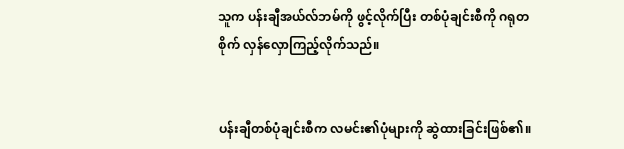သူက ပန်းချီအယ်လ်ဘမ်ကို ဖွင့်လိုက်ပြီး တစ်ပုံချင်းစီကို ဂရုတစိုက် လှန်လှောကြည့်လိုက်သည်။


ပန်းချီတစ်ပုံချင်းစီက လမင်း၏ပုံများကို ဆွဲထားခြင်းဖြစ်၏။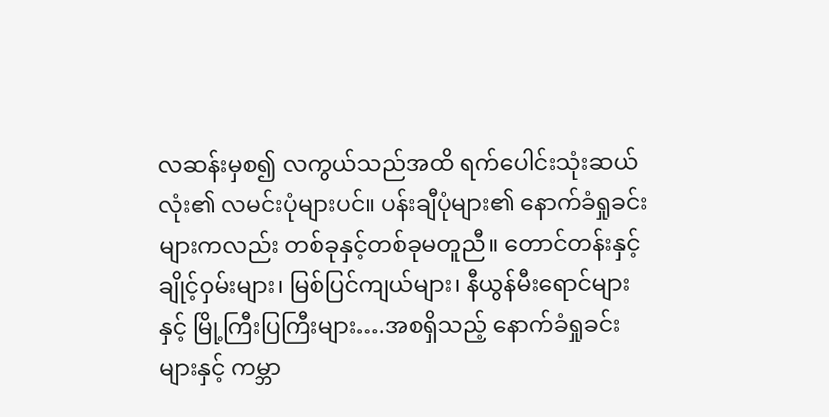လဆန်းမှစ၍ လကွယ်သည်အထိ ရက်ပေါင်းသုံးဆယ်လုံး၏ လမင်းပုံများပင်။ ပန်းချီပုံများ၏ နောက်ခံရှုခင်းများကလည်း တစ်ခုနှင့်တစ်ခုမတူညီ။ တောင်တန်းနှင့် ချိုင့်ဝှမ်းများ၊ မြစ်ပြင်ကျယ်များ၊ နီယွန်မီးရောင်များနှင့် မြို့ကြီးပြကြီးများ….အစရှိသည့် နောက်ခံရှုခင်းများနှင့် ကမ္ဘာ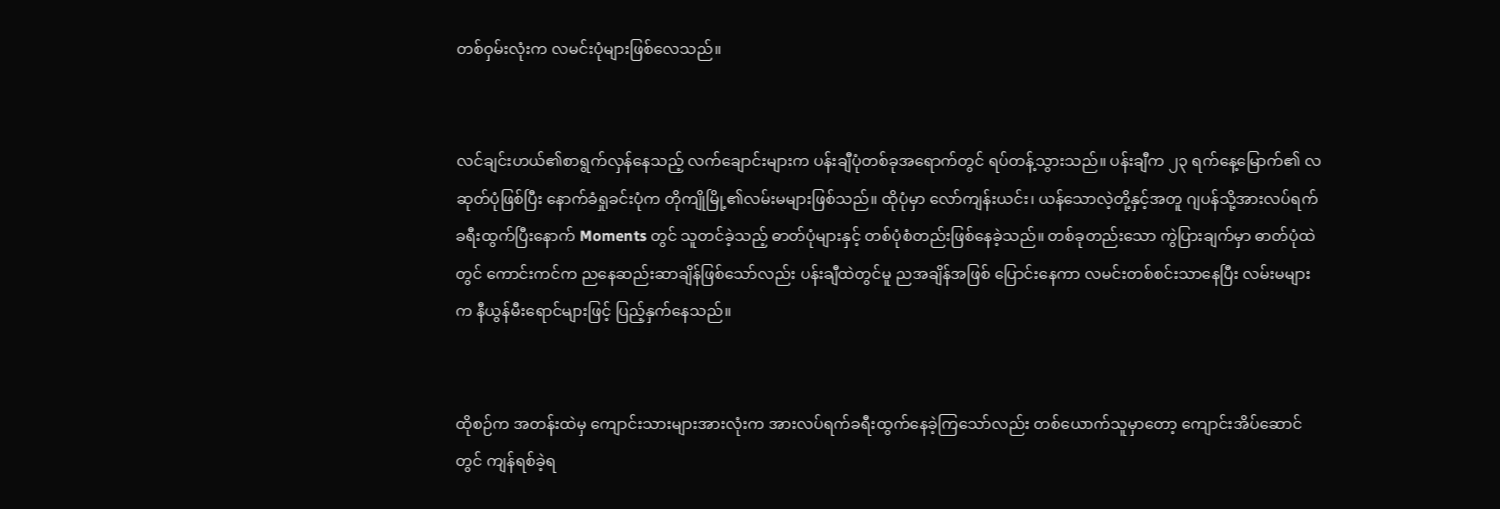တစ်ဝှမ်းလုံးက လမင်းပုံများဖြစ်လေသည်။


လင်ချင်းဟယ်၏စာရွက်လှန်နေသည့် လက်ချောင်းများက ပန်းချီပုံတစ်ခုအရောက်တွင် ရပ်တန့်သွားသည်။ ပန်းချီက ၂၃ ရက်နေ့မြောက်၏ လဆုတ်ပုံဖြစ်ပြီး နောက်ခံရှုခင်းပုံက တိုကျိုမြို့၏လမ်းမများဖြစ်သည်။ ထိုပုံမှာ လော်ကျန်းယင်း၊ ယန်သောလဲ့တို့နှင့်အတူ ဂျပန်သို့အားလပ်ရက်ခရီးထွက်ပြီးနောက် Moments တွင် သူတင်ခဲ့သည့် ဓာတ်ပုံများနှင့် တစ်ပုံစံတည်းဖြစ်နေခဲ့သည်။ တစ်ခုတည်းသော ကွဲပြားချက်မှာ ဓာတ်ပုံထဲတွင် ကောင်းကင်က ညနေဆည်းဆာချိန်ဖြစ်သော်လည်း ပန်းချီထဲတွင်မူ ညအချိန်အဖြစ် ပြောင်းနေကာ လမင်းတစ်စင်းသာနေပြီး လမ်းမများက နီယွန်မီးရောင်များဖြင့် ပြည့်နှက်နေသည်။


ထိုစဉ်က အတန်းထဲမှ ကျောင်းသားများအားလုံးက အားလပ်ရက်ခရီးထွက်နေခဲ့ကြသော်လည်း တစ်ယောက်သူမှာတော့ ကျောင်းအိပ်ဆောင်တွင် ကျန်ရစ်ခဲ့ရ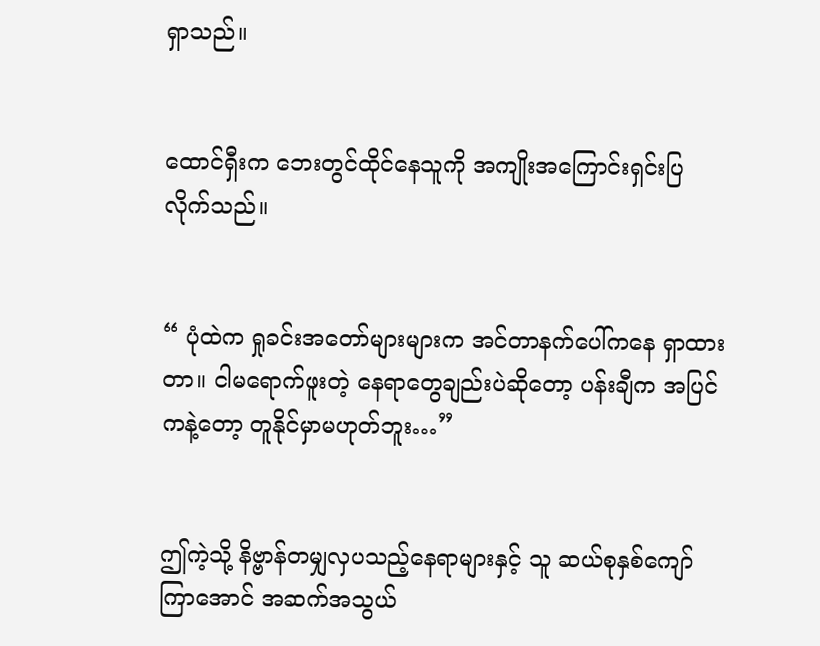ရှာသည်။


ထောင်ရှီးက ဘေးတွင်ထိုင်နေသူကို အကျိုးအကြောင်းရှင်းပြလိုက်သည်။


“ ပုံထဲက ရှုခင်းအတော်များများက အင်တာနက်ပေါ်ကနေ ရှာထားတာ။ ငါမရောက်ဖူးတဲ့ နေရာတွေချည်းပဲဆိုတော့ ပန်းချီက အပြင်ကနဲ့တော့ တူနိုင်မှာမဟုတ်ဘူး…”


ဤကဲ့သို့ နိဗ္ဗာန်တမျှလှပသည့်နေရာများနှင့် သူ ဆယ်စုနှစ်ကျော်ကြာအောင် အဆက်အသွယ်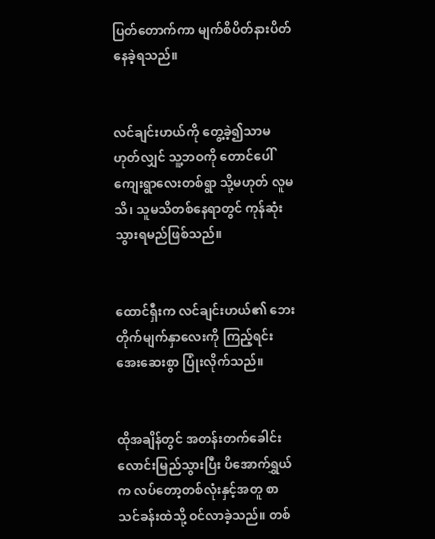ပြတ်တောက်ကာ မျက်စိပိတ်နားပိတ် နေခဲ့ရသည်။


လင်ချင်းဟယ်ကို တွေ့ခဲ့၍သာမဟုတ်လျှင် သူ့ဘဝကို တောင်ပေါ်ကျေးရွာလေးတစ်ရွာ သို့မဟုတ် လူမသိ၊ သူမသိတစ်နေရာတွင် ကုန်ဆုံးသွားရမည်ဖြစ်သည်။


ထောင်ရှီးက လင်ချင်းဟယ်၏ ဘေးတိုက်မျက်နှာလေးကို ကြည့်ရင်း အေးဆေးစွာ ပြုံးလိုက်သည်။


ထိုအချိန်တွင် အတန်းတက်ခေါင်းလောင်းမြည်သွားပြီး ပိအောက်ရွှယ်က လပ်တော့တစ်လုံးနှင့်အတူ စာသင်ခန်းထဲသို့ ဝင်လာခဲ့သည်။ တစ်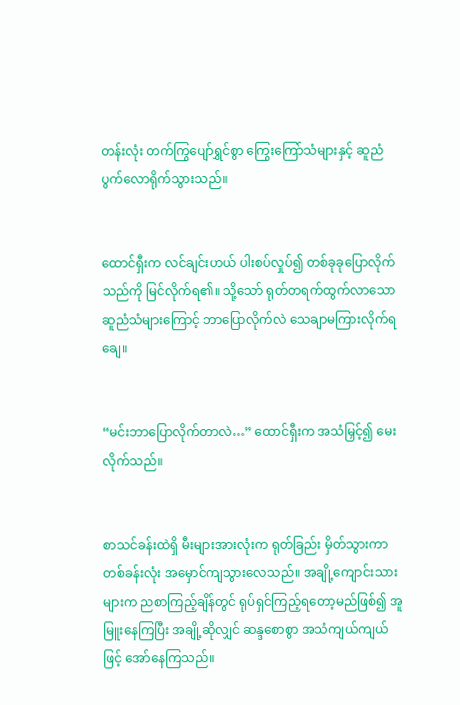တန်းလုံး တက်ကြွပျော်ရွှင်စွာ ကြွေးကြော်သံများနှင့် ဆူညံပွက်လောရိုက်သွားသည်။


ထောင်ရှီးက လင်ချင်းဟယ် ပါးစပ်လှုပ်၍ တစ်ခုခုပြောလိုက်သည်ကို မြင်လိုက်ရ၏။ သို့သော် ရုတ်တရက်ထွက်လာသော ဆူညံသံများကြောင့် ဘာပြောလိုက်လဲ သေချာမကြားလိုက်ရချေ။


“မင်းဘာပြောလိုက်တာလဲ…” ထောင်ရှီးက အသံမြှင့်၍ မေးလိုက်သည်။


စာသင်ခန်းထဲရှိ မီးများအားလုံးက ရုတ်ခြည်း မှိတ်သွားကာ တစ်ခန်းလုံး အမှောင်ကျသွားလေသည်။ အချို့ကျောင်းသားများက ညစာကြည့်ချိန်တွင် ရုပ်ရှင်ကြည့်ရတော့မည်ဖြစ်၍ အူမြူးနေကြပြီး အချို့ဆိုလျှင် ဆန္ဒစောစွာ အသံကျယ်ကျယ်ဖြင့် အော်နေကြသည်။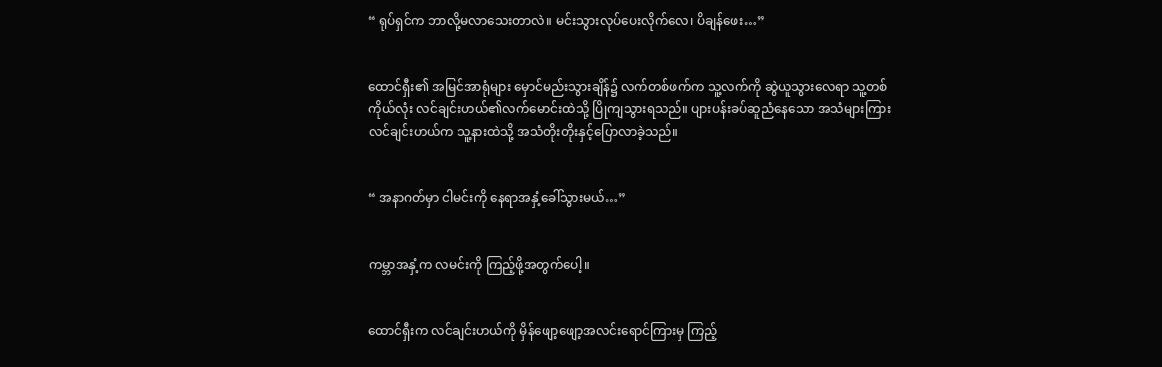“ ရုပ်ရှင်က ဘာလို့မလာသေးတာလဲ။ မင်းသွားလုပ်ပေးလိုက်လေ၊ ပိချန်ဖေး…”


ထောင်ရှီး၏ အမြင်အာရုံများ မှောင်မည်းသွားချိန်၌ လက်တစ်ဖက်က သူ့လက်ကို ဆွဲယူသွားလေရာ သူ့တစ်ကိုယ်လုံး လင်ချင်းဟယ်၏လက်မောင်းထဲသို့ ပြိုကျသွားရသည်။ ပျားပန်းခပ်ဆူညံနေသော အသံများကြား လင်ချင်းဟယ်က သူ့နားထဲသို့ အသံတိုးတိုးနှင့်ပြောလာခဲ့သည်။


“ အနာဂတ်မှာ ငါမင်းကို နေရာအနှံ့ခေါ်သွားမယ်…”


ကမ္ဘာအနှံ့က လမင်းကို ကြည့်ဖို့အတွက်ပေါ့။


ထောင်ရှီးက လင်ချင်းဟယ်ကို မှိန်ဖျော့ဖျော့အလင်းရောင်ကြားမှ ကြည့်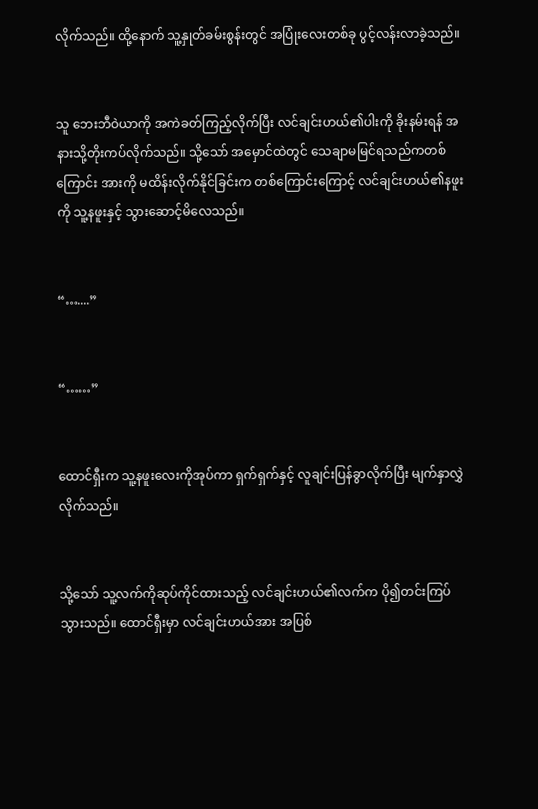လိုက်သည်။ ထို့နောက် သူ့နှုတ်ခမ်းစွန်းတွင် အပြုံးလေးတစ်ခု ပွင့်လန်းလာခဲ့သည်။


သူ ဘေးဘီဝဲယာကို အကဲခတ်ကြည့်လိုက်ပြီး လင်ချင်းဟယ်၏ပါးကို ခိုးနမ်းရန် အနားသို့တိုးကပ်လိုက်သည်။ သို့သော် အမှောင်ထဲတွင် သေချာမမြင်ရသည်ကတစ်ကြောင်း အားကို မထိန်းလိုက်နိုင်ခြင်းက တစ်ကြောင်းကြောင့် လင်ချင်းဟယ်၏နဖူးကို သူ့နဖူးနှင့် သွားဆောင့်မိလေသည်။


“…....”


“……”


ထောင်ရှီးက သူ့နဖူးလေးကိုအုပ်ကာ ရှက်ရှက်နှင့် လူချင်းပြန်ခွာလိုက်ပြီး မျက်နှာလွှဲလိုက်သည်။


သို့သော် သူ့လက်ကိုဆုပ်ကိုင်ထားသည့် လင်ချင်းဟယ်၏လက်က ပို၍တင်းကြပ်သွားသည်။ ထောင်ရှီးမှာ လင်ချင်းဟယ်အား အပြစ်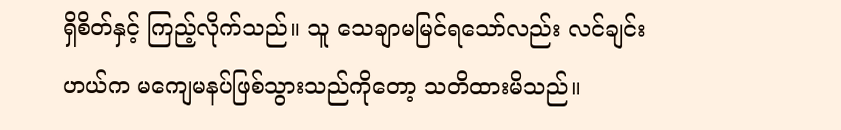ရှိစိတ်နှင့် ကြည့်လိုက်သည်။ သူ သေချာမမြင်ရသော်လည်း လင်ချင်းဟယ်က မကျေမနပ်ဖြစ်သွားသည်ကိုတော့ သတိထားမိသည်။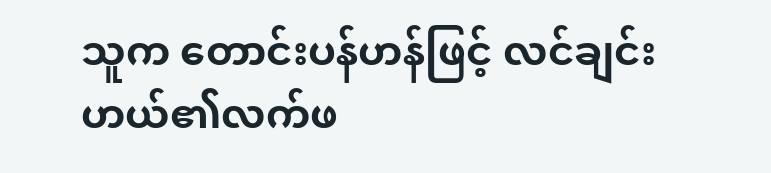သူက တောင်းပန်ဟန်ဖြင့် လင်ချင်းဟယ်၏လက်ဖ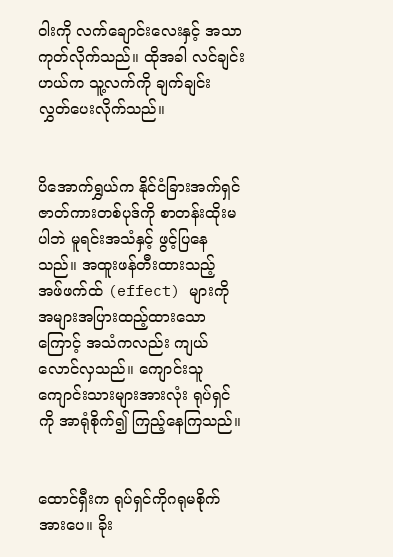ဝါးကို လက်ချောင်းလေးနှင့် အသာကုတ်လိုက်သည်။ ထိုအခါ လင်ချင်းဟယ်က သူ့လက်ကို ချက်ချင်း လွှတ်ပေးလိုက်သည်။


ပိအောက်ရွှယ်က နိုင်ငံခြားအက်ရှင်ဇာတ်ကားတစ်ပုဒ်ကို စာတန်းထိုးမပါဘဲ မူရင်းအသံနှင့် ဖွင့်ပြနေသည်။ အထူးဖန်တီးထားသည့် အဖ်ဖက်ထ် (effect) များကို အများအပြားထည့်ထားသောကြောင့် အသံကလည်း ကျယ်လောင်လှသည်။ ကျောင်းသူကျောင်းသားများအားလုံး ရုပ်ရှင်ကို အာရုံစိုက်၍ ကြည့်နေကြသည်။


ထောင်ရှီးက ရုပ်ရှင်ကိုဂရုမစိုက်အားပေ။ ခိုး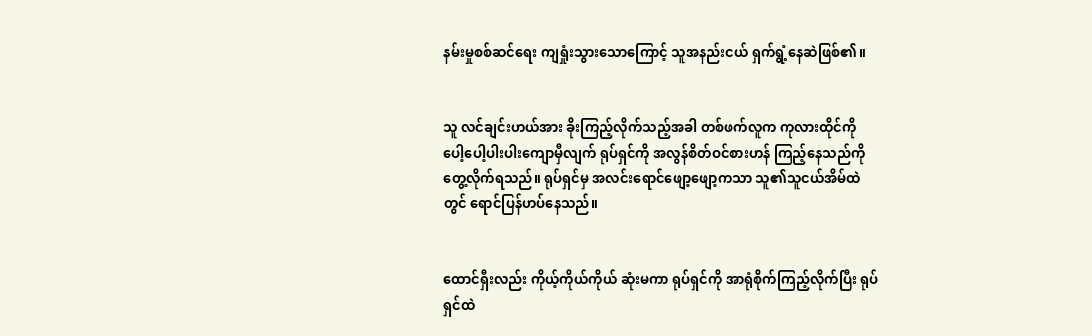နမ်းမှုစစ်ဆင်ရေး ကျရှုံးသွားသောကြောင့် သူအနည်းငယ် ရှက်ရွံ့နေဆဲဖြစ်၏။


သူ လင်ချင်းဟယ်အား ခိုးကြည့်လိုက်သည့်အခါ တစ်ဖက်လူက ကုလားထိုင်ကို ပေါ့ပေါ့ပါးပါးကျောမှီလျက် ရုပ်ရှင်ကို အလွန်စိတ်ဝင်စားဟန် ကြည့်နေသည်ကို တွေ့လိုက်ရသည်။ ရုပ်ရှင်မှ အလင်းရောင်ဖျော့ဖျော့ကသာ သူ၏သူငယ်အိမ်ထဲတွင် ရောင်ပြန်ဟပ်နေသည်။


ထောင်ရှီးလည်း ကိုယ့်ကိုယ်ကိုယ် ဆုံးမကာ ရုပ်ရှင်ကို အာရုံစိုက်ကြည့်လိုက်ပြီး ရုပ်ရှင်ထဲ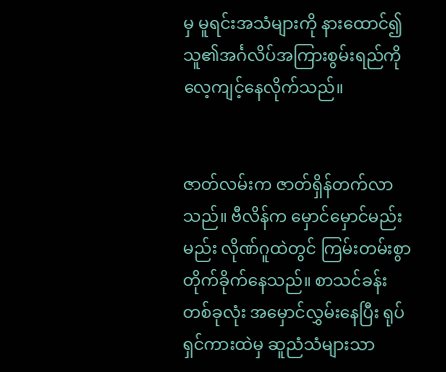မှ မူရင်းအသံများကို နားထောင်၍ သူ၏အင်္ဂလိပ်အကြားစွမ်းရည်ကို လေ့ကျင့်နေလိုက်သည်။


ဇာတ်လမ်းက ဇာတ်ရှိန်တက်လာသည်။ ဗီလိန်က မှောင်မှောင်မည်းမည်း လိုဏ်ဂူထဲတွင် ကြမ်းတမ်းစွာ တိုက်ခိုက်နေသည်။ စာသင်ခန်းတစ်ခုလုံး အမှောင်လွှမ်းနေပြီး ရုပ်ရှင်ကားထဲမှ ဆူညံသံများသာ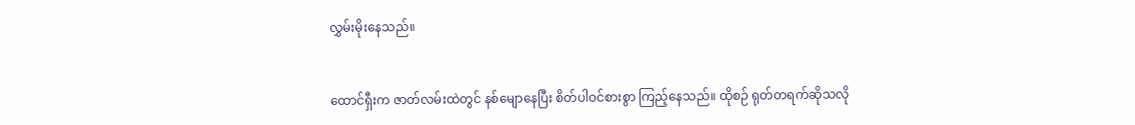လွှမ်းမိုးနေသည်။


ထောင်ရှီးက ဇာတ်လမ်းထဲတွင် နစ်မျောနေပြီး စိတ်ပါဝင်စားစွာ ကြည့်နေသည်။ ထိုစဉ် ရုတ်တရက်ဆိုသလို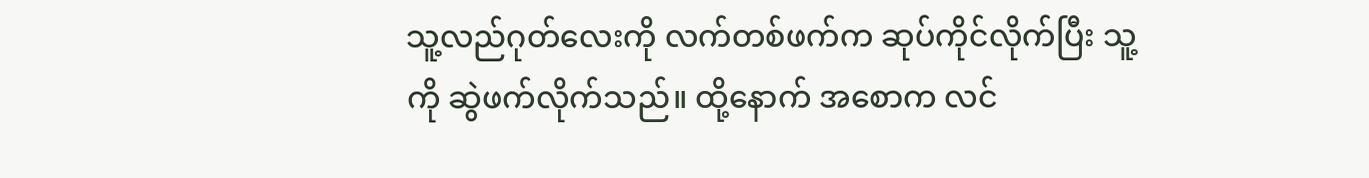သူ့လည်ဂုတ်လေးကို လက်တစ်ဖက်က ဆုပ်ကိုင်လိုက်ပြီး သူ့ကို ဆွဲဖက်လိုက်သည်။ ထို့နောက် အစောက လင်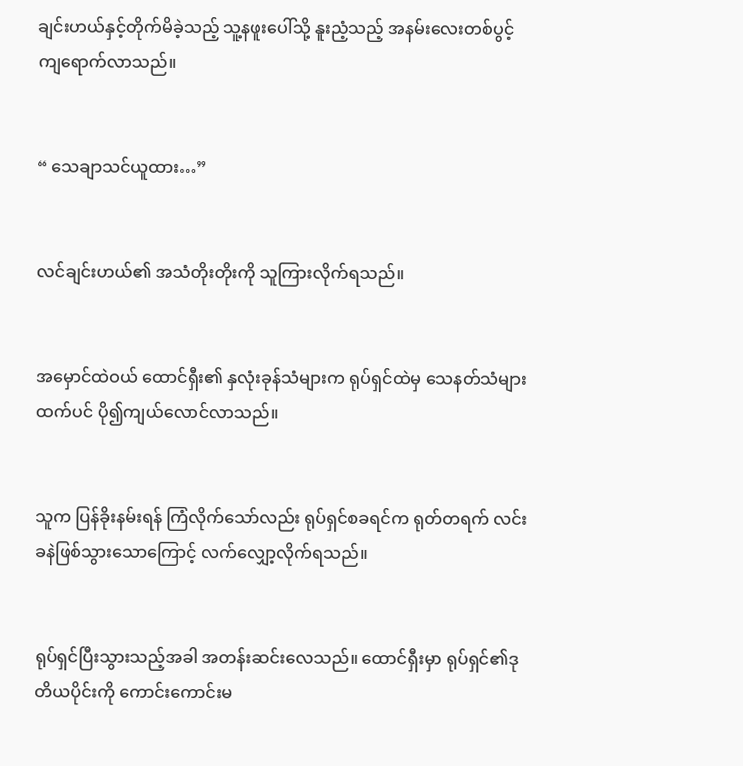ချင်းဟယ်နှင့်တိုက်မိခဲ့သည့် သူ့နဖူးပေါ်သို့ နူးညံ့သည့် အနမ်းလေးတစ်ပွင့် ကျရောက်လာသည်။


“ သေချာသင်ယူထား…”


လင်ချင်းဟယ်၏ အသံတိုးတိုးကို သူကြားလိုက်ရသည်။


အမှောင်ထဲဝယ် ထောင်ရှီး၏ နှလုံးခုန်သံများက ရုပ်ရှင်ထဲမှ သေနတ်သံများထက်ပင် ပို၍ကျယ်လောင်လာသည်။


သူက ပြန်ခိုးနမ်းရန် ကြံလိုက်သော်လည်း ရုပ်ရှင်စခရင်က ရုတ်တရက် လင်းခနဲဖြစ်သွားသောကြောင့် လက်လျှော့လိုက်ရသည်။


ရုပ်ရှင်ပြီးသွားသည့်အခါ အတန်းဆင်းလေသည်။ ထောင်ရှီးမှာ ရုပ်ရှင်၏ဒုတိယပိုင်းကို ကောင်းကောင်းမ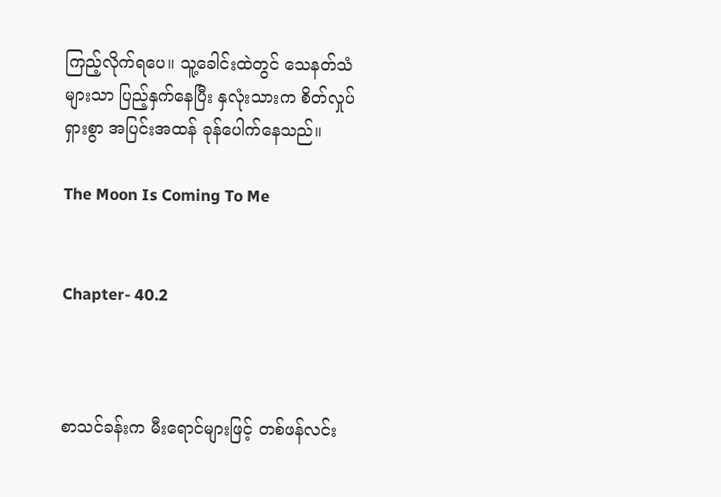ကြည့်လိုက်ရပေ။ သူ့ခေါင်းထဲတွင် သေနတ်သံများသာ ပြည့်နှက်နေပြီး နှလုံးသားက စိတ်လှုပ်ရှားစွာ အပြင်းအထန် ခုန်ပေါက်နေသည်။

The Moon Is Coming To Me


Chapter- 40.2



စာသင်ခန်းက မီးရောင်များဖြင့် တစ်ဖန်လင်း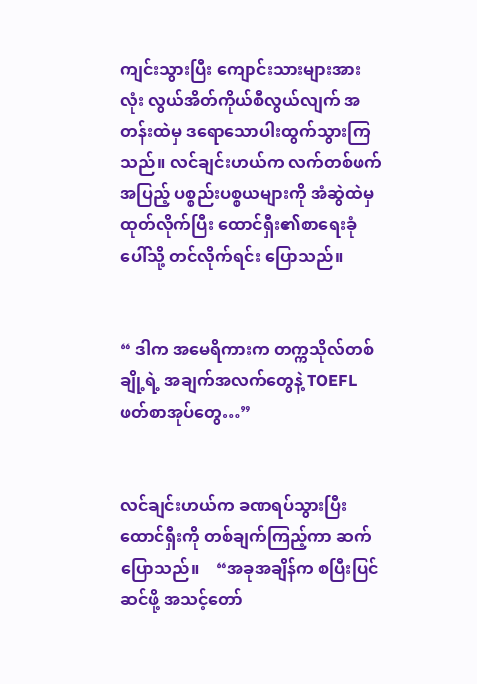ကျင်းသွားပြီး ကျောင်းသားများအားလုံး လွယ်အိတ်ကိုယ်စီလွယ်လျက် အတန်းထဲမှ ဒရောသောပါးထွက်သွားကြသည်။ လင်ချင်းဟယ်က လက်တစ်ဖက်အပြည့် ပစ္စည်းပစ္စယများကို အံဆွဲထဲမှထုတ်လိုက်ပြီး ထောင်ရှီး၏စာရေးခုံပေါ်သို့ တင်လိုက်ရင်း ပြောသည်။


“ ဒါက အမေရိကားက တက္ကသိုလ်တစ်ချို့ရဲ့ အချက်အလက်တွေနဲ့ TOEFL ဖတ်စာအုပ်တွေ…”


လင်ချင်းဟယ်က ခဏရပ်သွားပြီး ထောင်ရှီးကို တစ်ချက်ကြည့်ကာ ဆက်ပြောသည်။    “အခုအချိန်က စပြီးပြင်ဆင်ဖို့ အသင့်တော်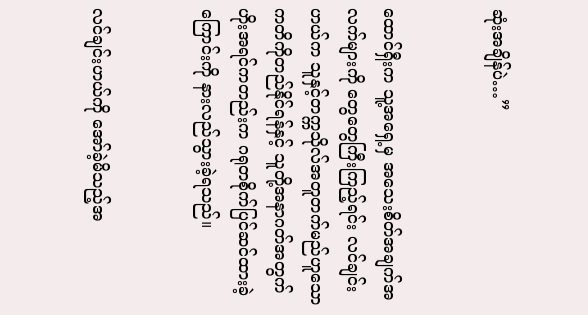ဆုံးအချိန်ပဲ…”


ထောင်ရှီးက သူ့အရှေ့မှ အသေးစိတ်အချက်အလက်များကို တွေတွေကြီးကြည့်ရင်း လင်ချင်းဟယ်က သူနှင့်တက္ကသိုလ်အတူတက်မည်ဟူသော ကတိကိုတည်နိုင်ရန်နှင့် သူတို့အနာဂတ်အတွက် ဟိုးအရင်ကတည်းက ဂရုတစိုက်ပြင်ဆင်ထားခဲ့ကြောင်းကို နားလည်သွားခဲ့ရသည်။


လင်ချင်းဟယ်ကို အော်ခဲ့မိသည့်အ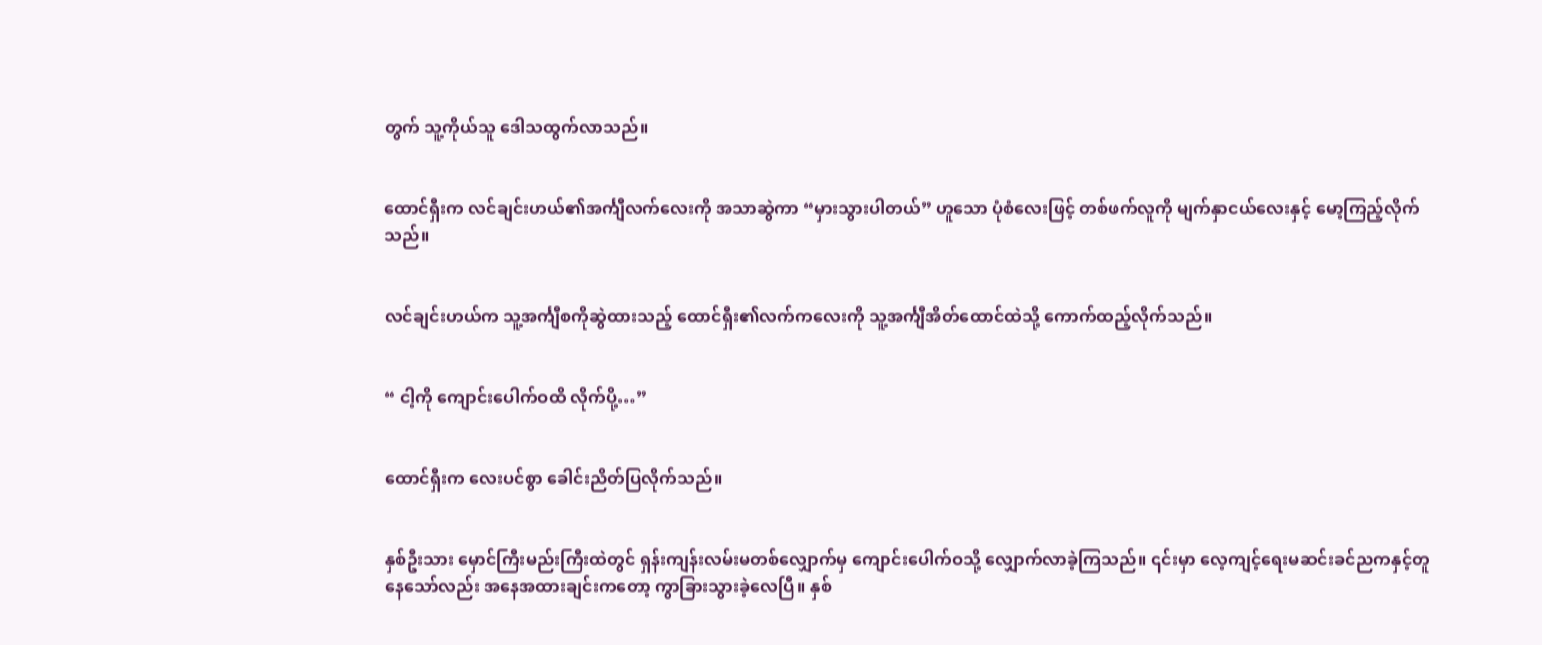တွက် သူ့ကိုယ်သူ ဒေါသထွက်လာသည်။


ထောင်ရှီးက လင်ချင်းဟယ်၏အင်္ကျီလက်လေးကို အသာဆွဲကာ “မှားသွားပါတယ်” ဟူသော ပုံစံလေးဖြင့် တစ်ဖက်လူကို မျက်နှာငယ်လေးနှင့် မော့ကြည့်လိုက်သည်။


လင်ချင်းဟယ်က သူ့အင်္ကျီစကိုဆွဲထားသည့် ထောင်ရှီး၏လက်ကလေးကို သူ့အင်္ကျီအိတ်ထောင်ထဲသို့ ကောက်ထည့်လိုက်သည်။


“ ငါ့ကို ကျောင်းပေါက်ဝထိ လိုက်ပို့…”


ထောင်ရှီးက လေးပင်စွာ ခေါင်းညိတ်ပြလိုက်သည်။


နှစ်ဦးသား မှောင်ကြီးမည်းကြီးထဲတွင် ရှန်းကျန်းလမ်းမတစ်လျှောက်မှ ကျောင်းပေါက်ဝသို့ လျှောက်လာခဲ့ကြသည်။ ၎င်းမှာ လေ့ကျင့်ရေးမဆင်းခင်ညကနှင့်တူနေသော်လည်း အနေအထားချင်းကတော့ ကွာခြားသွားခဲ့လေပြီ။ နှစ်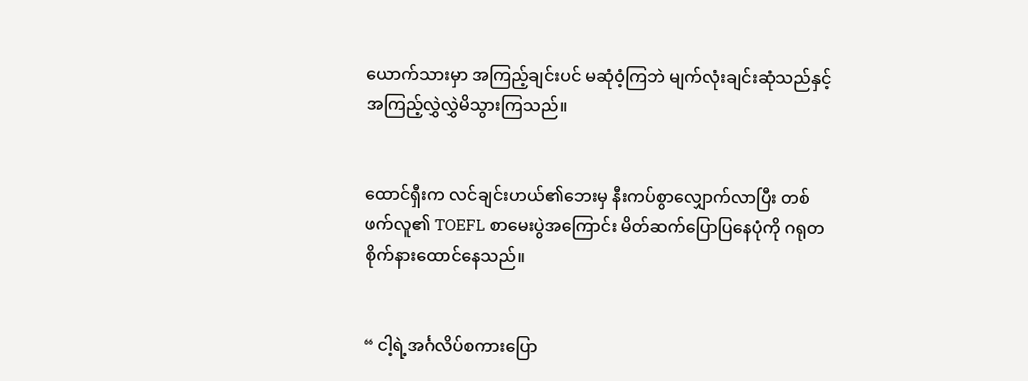ယောက်သားမှာ အကြည့်ချင်းပင် မဆုံဝံ့ကြဘဲ မျက်လုံးချင်းဆုံသည်နှင့် အကြည့်လွှဲလွှဲမိသွားကြသည်။


ထောင်ရှီးက လင်ချင်းဟယ်၏ဘေးမှ နီးကပ်စွာလျှောက်လာပြီး တစ်ဖက်လူ၏ TOEFL စာမေးပွဲအကြောင်း မိတ်ဆက်ပြောပြနေပုံကို ဂရုတစိုက်နားထောင်နေသည်။


“ ငါ့ရဲ့အင်္ဂလိပ်စကားပြော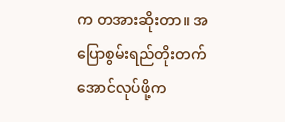က တအားဆိုးတာ။ အပြောစွမ်းရည်တိုးတက်အောင်လုပ်ဖို့က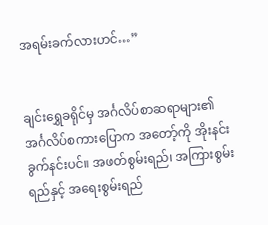အရမ်းခက်လားဟင်…”


ချင်းရွှေခရိုင်မှ အင်္ဂလိပ်စာဆရာများ၏ အင်္ဂလိပ်စကားပြောက အတော့်ကို အိုးနင်းခွက်နင်းပင်။ အဖတ်စွမ်းရည်၊ အကြားစွမ်းရည်နှင့် အရေးစွမ်းရည်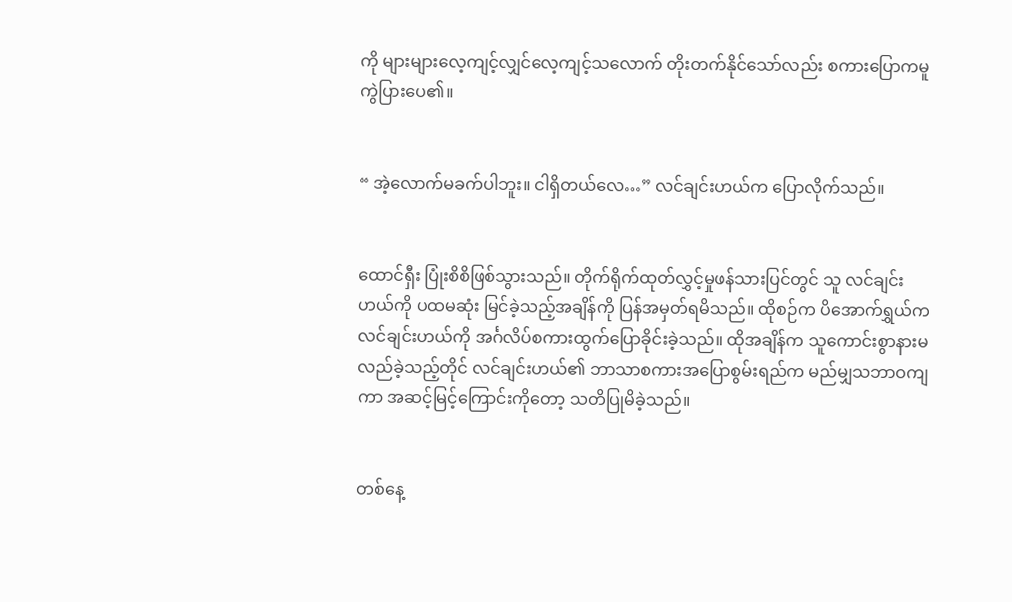ကို များများလေ့ကျင့်လျှင်လေ့ကျင့်သလောက် တိုးတက်နိုင်သော်လည်း စကားပြောကမူ ကွဲပြားပေ၏။


“ အဲ့လောက်မခက်ပါဘူး။ ငါရှိတယ်လေ…” လင်ချင်းဟယ်က ပြောလိုက်သည်။


ထောင်ရှီး ပြုံးစိစိဖြစ်သွားသည်။ တိုက်ရိုက်ထုတ်လွှင့်မှုဖန်သားပြင်တွင် သူ လင်ချင်းဟယ်ကို ပထမဆုံး မြင်ခဲ့သည့်အချိန်ကို ပြန်အမှတ်ရမိသည်။ ထိုစဉ်က ပိအောက်ရွှယ်က လင်ချင်းဟယ်ကို အင်္ဂလိပ်စကားထွက်ပြောခိုင်းခဲ့သည်။ ထိုအချိန်က သူကောင်းစွာနားမလည်ခဲ့သည့်တိုင် လင်ချင်းဟယ်၏ ဘာသာစကားအပြောစွမ်းရည်က မည်မျှသဘာဝကျကာ အဆင့်မြင့်ကြောင်းကိုတော့ သတိပြုမိခဲ့သည်။


တစ်နေ့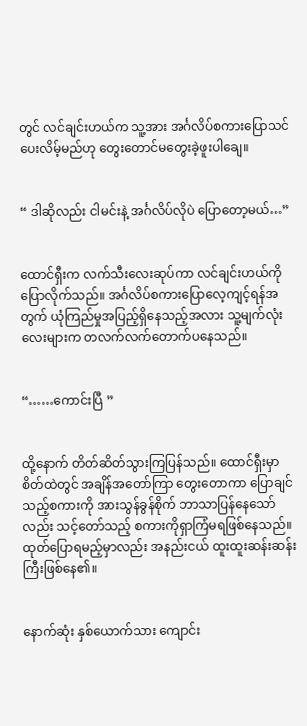တွင် လင်ချင်းဟယ်က သူ့အား အင်္ဂလိပ်စကားပြောသင်ပေးလိမ့်မည်ဟု တွေးတောင်မတွေးခဲ့ဖူးပါချေ။


“ ဒါဆိုလည်း ငါမင်းနဲ့ အင်္ဂလိပ်လိုပဲ ပြောတော့မယ်…”


ထောင်ရှီးက လက်သီးလေးဆုပ်ကာ လင်ချင်းဟယ်ကို ပြောလိုက်သည်။ အင်္ဂလိပ်စကားပြောလေ့ကျင့်ရန်အတွက် ယုံကြည်မှုအပြည့်ရှိနေသည့်အလား သူ့မျက်လုံးလေးများက တလက်လက်တောက်ပနေသည်။


“……ကောင်းပြီ ”


ထို့နောက် တိတ်ဆိတ်သွားကြပြန်သည်။ ထောင်ရှီးမှာ စိတ်ထဲတွင် အချိန်အတော်ကြာ တွေးတောကာ ပြောချင်သည့်စကားကို အားသွန်ခွန်စိုက် ဘာသာပြန်နေသော်လည်း သင့်တော်သည့် စကားကိုရှာကြံမရဖြစ်နေသည်။ ထုတ်ပြောရမည့်မှာလည်း အနည်းငယ် ထူးထူးဆန်းဆန်းကြီးဖြစ်နေ၏။


နောက်ဆုံး နှစ်ယောက်သား ကျောင်း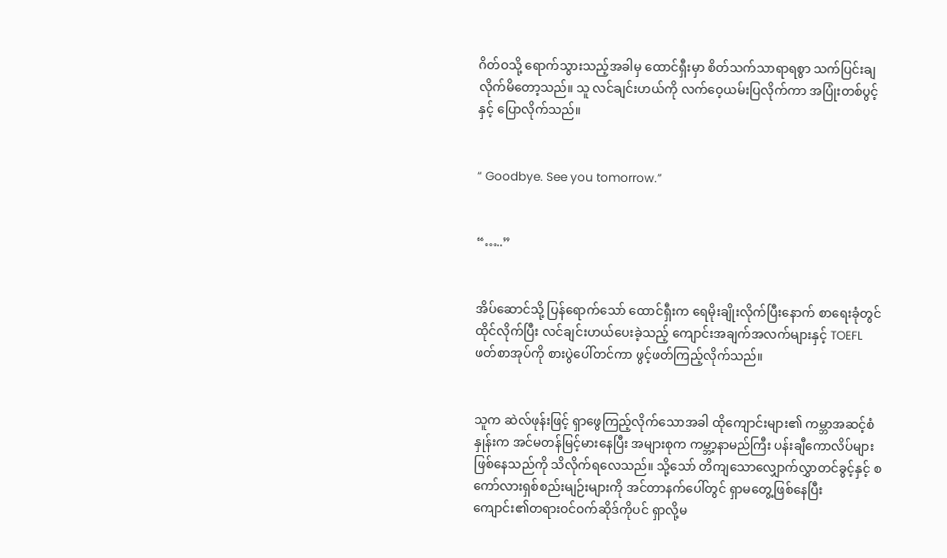ဂိတ်ဝသို့ ရောက်သွားသည့်အခါမှ ထောင်ရှီးမှာ စိတ်သက်သာရာရစွာ သက်ပြင်းချလိုက်မိတော့သည်။ သူ လင်ချင်းဟယ်ကို လက်ဝေ့ယမ်းပြလိုက်ကာ အပြုံးတစ်ပွင့်နှင့် ပြောလိုက်သည်။


“ Goodbye. See you tomorrow.”


“…..”


အိပ်ဆောင်သို့ ပြန်ရောက်သော် ထောင်ရှီးက ရေမိုးချိုးလိုက်ပြီးနောက် စာရေးခုံတွင်ထိုင်လိုက်ပြီး လင်ချင်းဟယ်ပေးခဲ့သည့် ကျောင်းအချက်အလက်များနှင့် TOEFL ဖတ်စာအုပ်ကို စားပွဲပေါ်တင်ကာ ဖွင့်ဖတ်ကြည့်လိုက်သည်။


သူက ဆဲလ်ဖုန်းဖြင့် ရှာဖွေကြည့်လိုက်သောအခါ ထိုကျောင်းများ၏ ကမ္ဘာအဆင့်စံနှုန်းက အင်မတန်မြင့်မားနေပြီး အများစုက ကမ္ဘာ့နာမည်ကြီး ပန်းချီကောလိပ်များဖြစ်နေသည်ကို သိလိုက်ရလေသည်။ သို့သော် တိကျသောလျှောက်လွှာတင်ခွင့်နှင့် စကော်လားရှစ်စည်းမျဉ်းများကို အင်တာနက်ပေါ်တွင် ရှာမတွေ့ဖြစ်နေပြီး ကျောင်း၏တရားဝင်ဝက်ဆိုဒ်ကိုပင် ရှာလို့မ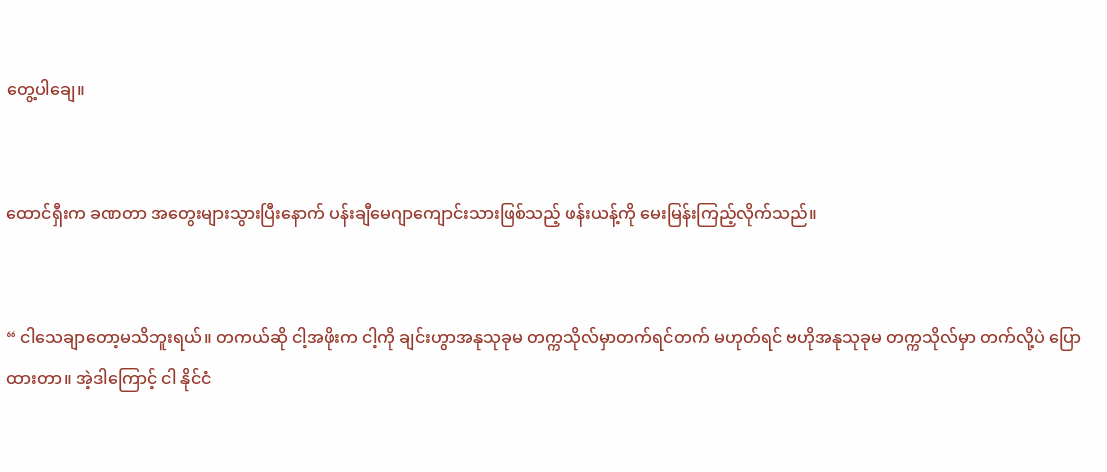တွေ့ပါချေ။


ထောင်ရှီးက ခဏတာ အတွေးများသွားပြီးနောက် ပန်းချီမေဂျာကျောင်းသားဖြစ်သည့် ဖန်းယန့်ကို မေးမြန်းကြည့်လိုက်သည်။


“ ငါသေချာတော့မသိဘူးရယ်။ တကယ်ဆို ငါ့အဖိုးက ငါ့ကို ချင်းဟွာအနုသုခုမ တက္ကသိုလ်မှာတက်ရင်တက် မဟုတ်ရင် ဗဟိုအနုသုခုမ တက္ကသိုလ်မှာ တက်လို့ပဲ ပြောထားတာ။ အဲ့ဒါကြောင့် ငါ နိုင်ငံ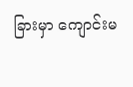ခြားမှာ ကျောင်းမ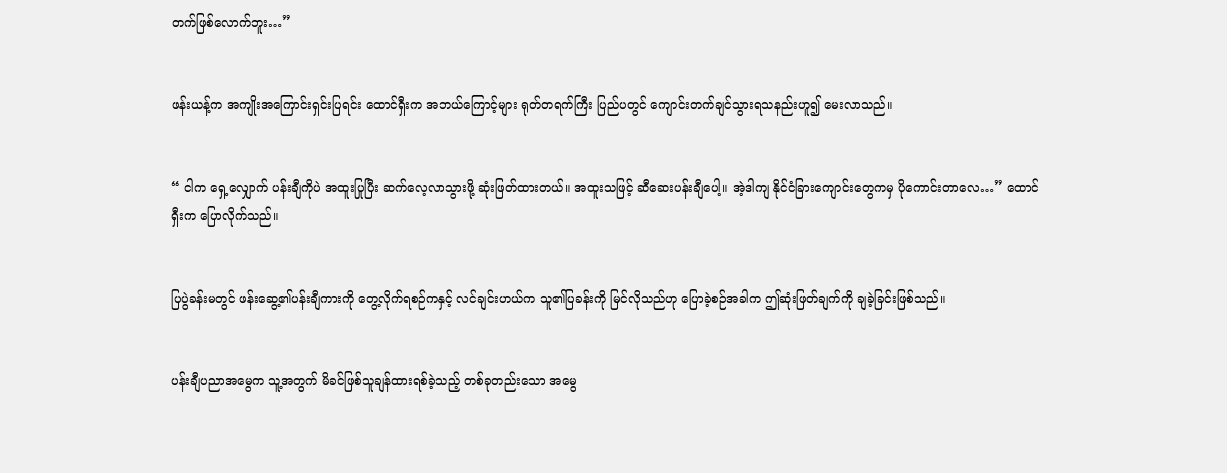တက်ဖြစ်လောက်ဘူး…”


ဖန်းယန့်က အကျိုးအကြောင်းရှင်းပြရင်း ထောင်ရှီးက အဘယ်ကြောင့်များ ရုတ်တရက်ကြီး ပြည်ပတွင် ကျောင်းတက်ချင်သွားရသနည်းဟူ၍ မေးလာသည်။


“ ငါက ရှေ့လျှောက် ပန်းချီကိုပဲ အထူးပြုပြီး ဆက်လေ့လာသွားဖို့ ဆုံးဖြတ်ထားတယ်။ အထူးသဖြင့် ဆီဆေးပန်းချီပေါ့။ အဲ့ဒါကျ နိုင်ငံခြားကျောင်းတွေကမှ ပိုကောင်းတာလေ…” ထောင်ရှီးက ပြောလိုက်သည်။


ပြပွဲခန်းမတွင် ဖန်းဆွေ့၏ပန်းချီကားကို တွေ့လိုက်ရစဉ်ကနှင့် လင်ချင်းဟယ်က သူ၏ပြခန်းကို မြင်လိုသည်ဟု ပြောခဲ့စဉ်အခါက ဤဆုံးဖြတ်ချက်ကို ချခဲ့ခြင်းဖြစ်သည်။


ပန်းချီပညာအမွေက သူ့အတွက် မိခင်ဖြစ်သူချန်ထားရစ်ခဲ့သည့် တစ်ခုတည်းသော အမွေ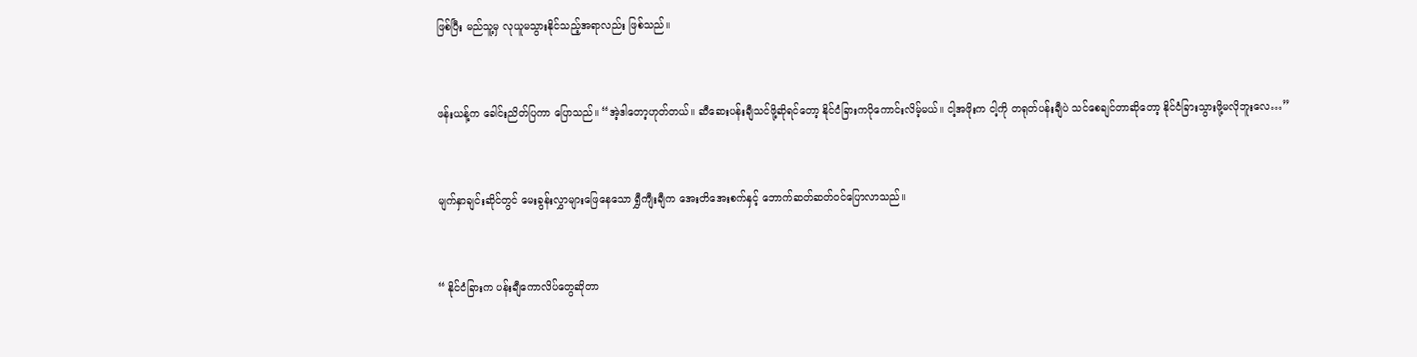ဖြစ်ပြီး မည်သူ့မှ လုယူမသွားနိုင်သည့်အရာလည်း ဖြစ်သည်။


ဖန်းယန့်က ခေါင်းညိတ်ပြကာ ပြောသည်။ “အဲ့ဒါတော့ဟုတ်တယ်။ ဆီဆေးပန်းချီသင်ဖို့ဆိုရင်တော့ နိုင်ငံခြားကပိုကောင်းလိမ့်မယ်။ ငါ့အဖိုးက ငါ့ကို တရုတ်ပန်းချီပဲ သင်စေချင်တာဆိုတော့ နိုင်ငံခြားသွားဖို့မလိုဘူးလေ…”


မျက်နှာချင်းဆိုင်တွင် မေးခွန်းလွှာများဖြေနေသော ရွှီကျီးချီက အေးတိအေးစက်နှင့် ဘောက်ဆတ်ဆတ်ဝင်ပြောလာသည်။


“ နိုင်ငံခြားက ပန်းချီကောလိပ်တွေဆိုတာ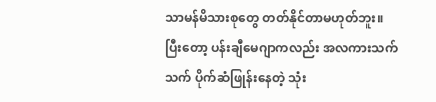သာမန်မိသားစုတွေ တတ်နိုင်တာမဟုတ်ဘူး။ ပြီးတော့ ပန်းချီမေဂျာကလည်း အလကားသက်သက် ပိုက်ဆံဖြုန်းနေတဲ့ သုံး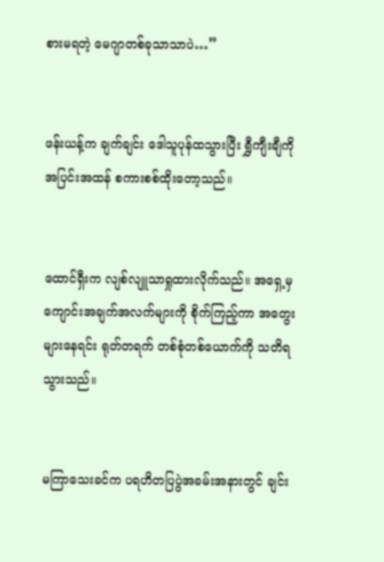စားမရတဲ့ မေဂျာတစ်ခုသာသာပဲ…”


ဖန်းယန့်က ချက်ချင်း ဒေါသူပုန်ထသွားပြီး ရွှီကျီးချီကို အပြင်းအထန် စကားစစ်ထိုးတော့သည်။


ထောင်ရှီးက လျစ်လျူသာရှုထားလိုက်သည်။ အရှေ့မှ ကျောင်းအချက်အလက်များကို စိုက်ကြည့်ကာ အတွေးများနေရင်း ရုတ်တရက် တစ်စုံတစ်ယောက်ကို သတိရသွားသည်။


မကြာသေးခင်က ပရဟိတပြပွဲအခမ်းအနားတွင် ချင်း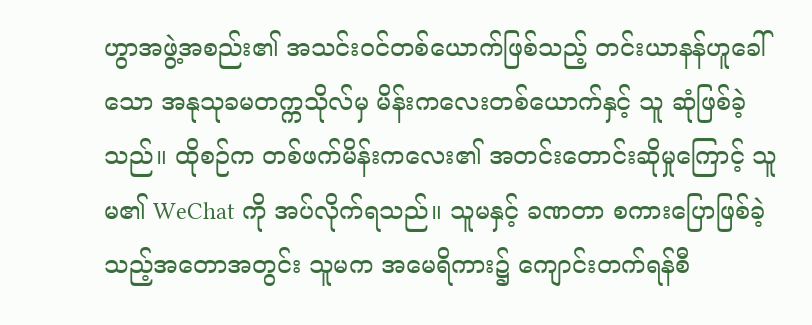ဟွာအဖွဲ့အစည်း၏ အသင်းဝင်တစ်ယောက်ဖြစ်သည့် တင်းယာနန်ဟူခေါ်သော အနုသုခမတက္ကသိုလ်မှ မိန်းကလေးတစ်ယောက်နှင့် သူ ဆုံဖြစ်ခဲ့သည်။ ထိုစဉ်က တစ်ဖက်မိန်းကလေး၏ အတင်းတောင်းဆိုမှုကြောင့် သူမ၏ WeChat ကို အပ်လိုက်ရသည်။ သူမနှင့် ခဏတာ စကားပြောဖြစ်ခဲ့သည့်အတောအတွင်း သူမက အမေရိကား၌ ကျောင်းတက်ရန်စီ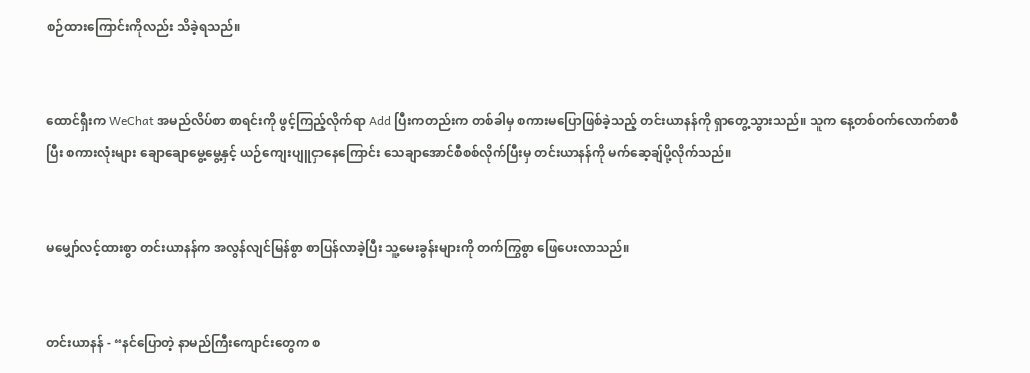စဉ်ထားကြောင်းကိုလည်း သိခဲ့ရသည်။


ထောင်ရှီးက WeChat အမည်လိပ်စာ စာရင်းကို ဖွင့်ကြည့်လိုက်ရာ Add ပြီးကတည်းက တစ်ခါမှ စကားမပြောဖြစ်ခဲ့သည့် တင်းယာနန်ကို ရှာတွေ့သွားသည်။ သူက နေ့တစ်ဝက်လောက်စာစီပြီး စကားလုံးများ ချောချောမွေ့မွေ့နှင့် ယဉ်‌ကျေးပျူငှာနေကြောင်း သေချာအောင်စီစစ်လိုက်ပြီးမှ တင်းယာနန်ကို မက်ဆေ့ချ်ပို့လိုက်သည်။


မမျှော်လင့်ထားစွာ တင်းယာနန်က အလွန်လျင်မြန်စွာ စာပြန်လာခဲ့ပြီး သူ့မေးခွန်းများကို တက်ကြွစွာ ဖြေပေးလာသည်။


တင်းယာနန် - “နင်ပြောတဲ့ နာမည်ကြီးကျောင်းတွေက စ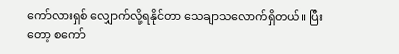ကော်လားရှစ် လျှောက်လို့ရနိုင်တာ သေချာသလောက်ရှိတယ်။ ပြီးတော့ စကော်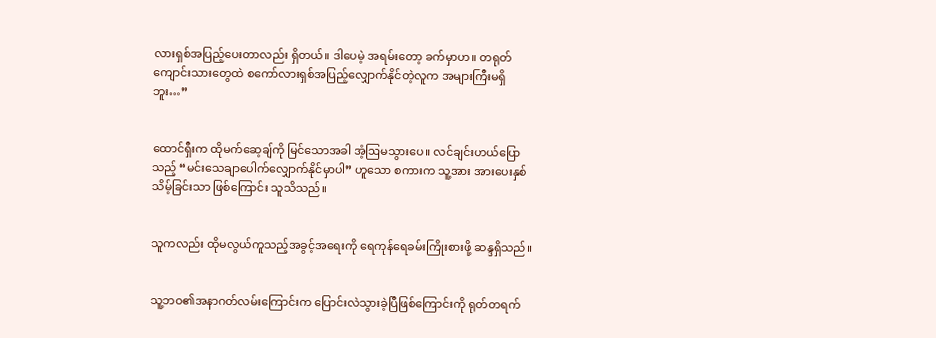လားရှစ်အပြည့်ပေးတာလည်း ရှိတယ်။ ဒါပေမဲ့ အရမ်းတော့ ခက်မှာဟ။ တရုတ်ကျောင်းသားတွေထဲ စကော်လားရှစ်အပြည့်လျှောက်နိုင်တဲ့လူက အများကြီးမရှိဘူး…”


ထောင်ရှီးက ထိုမက်ဆေ့ချ်ကို မြင်သောအခါ အံ့ဩမသွားပေ။ လင်ချင်းဟယ်ပြောသည့် “မင်းသေချာပေါက်လျှောက်နိုင်မှာပါ” ဟူသော စကားက သူ့အား အားပေးနှစ်သိမ့်ခြင်းသာ ဖြစ်ကြောင်း သူသိသည်။


သူကလည်း ထိုမလွယ်ကူသည့်အခွင့်အရေးကို ရေကုန်ရေခမ်းကြိုးစားဖို့ ဆန္ဒရှိသည်။


သူ့ဘဝ၏အနာဂတ်လမ်းကြောင်းက ပြောင်းလဲသွားခဲ့ပြီဖြစ်ကြောင်းကို ရုတ်တရက်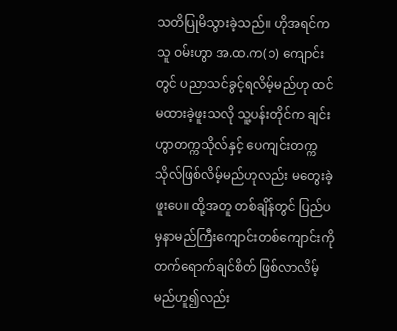သတိပြုမိသွားခဲ့သည်။ ဟိုအရင်က သူ ဝမ်းဟွာ အ.ထ.က(၁) ကျောင်းတွင် ပညာသင်ခွင့်ရလိမ့်မည်ဟု ထင်မထားခဲ့ဖူးသလို သူ့ပန်းတိုင်က ချင်းဟွာတက္ကသိုလ်နှင့် ပေကျင်းတက္ကသိုလ်ဖြစ်လိမ့်မည်ဟုလည်း မတွေးခဲ့ဖူးပေ။ ထို့အတူ တစ်ချိန်တွင် ပြည်ပမှနာမည်ကြီးကျောင်းတစ်ကျောင်းကို တက်ရောက်ချင်စိတ် ဖြစ်လာလိမ့်မည်ဟူ၍လည်း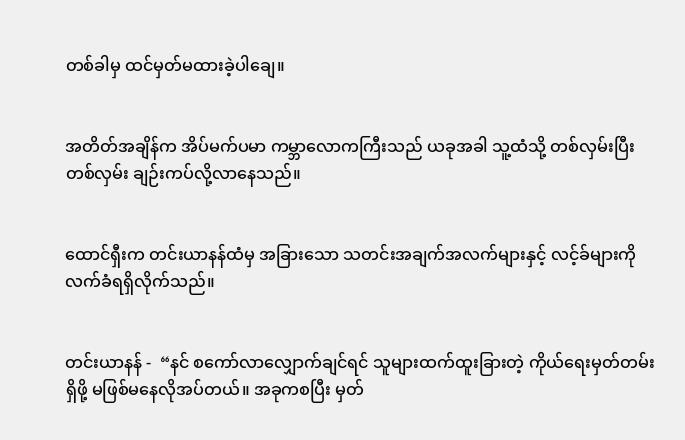တစ်ခါမှ ထင်မှတ်မထားခဲ့ပါချေ။


အတိတ်အချိန်က အိပ်မက်ပမာ ကမ္ဘာလောကကြီးသည် ယခုအခါ သူ့ထံသို့ တစ်လှမ်းပြီးတစ်လှမ်း ချဉ်းကပ်လို့လာနေသည်။


ထောင်ရှီးက တင်းယာနန်ထံမှ အခြားသော သတင်းအချက်အလက်များနှင့် လင့်ခ်များကို လက်ခံရရှိလိုက်သည်။


တင်းယာနန် -  “နင် စကော်လာလျှောက်ချင်ရင် သူများထက်ထူးခြားတဲ့ ကိုယ်ရေးမှတ်တမ်းရှိဖို့ မဖြစ်မနေလိုအပ်တယ်။ အခုကစပြီး မှတ်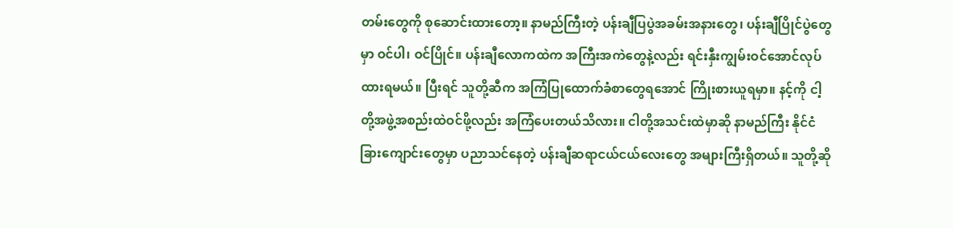တမ်းတွေကို စုဆောင်းထားတော့။ နာမည်ကြီးတဲ့ ပန်းချီပြပွဲအခမ်းအနားတွေ၊ ပန်းချီပြိုင်ပွဲတွေမှာ ဝင်ပါ၊ ဝင်ပြိုင်။ ပန်းချီလောကထဲက အကြီးအကဲတွေနဲ့လည်း ရင်းနှီးကျွမ်းဝင်အောင်လုပ်ထားရမယ်။ ပြီးရင် သူတို့ဆီက အကြံပြုထောက်ခံစာတွေရအောင် ကြိုးစားယူရမှာ။ နင့်ကို ငါ့တို့အဖွဲ့အစည်းထဲဝင်ဖို့လည်း အကြံပေးတယ်သိလား။ ငါတို့အသင်းထဲမှာဆို နာမည်ကြီး နိုင်ငံခြားကျောင်းတွေမှာ ပညာသင်နေတဲ့ ပန်းချီဆရာငယ်ငယ်လေးတွေ အများကြီးရှိတယ်။ သူတို့ဆို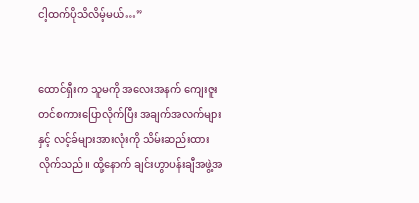ငါ့ထက်ပိုသိလိမ့်မယ်…”


ထောင်ရှီးက သူမကို အလေးအနက် ကျေးဇူးတင်စကားပြောလိုက်ပြီး အချက်အလက်များနှင့် လင့်ခ်များအားလုံးကို သိမ်းဆည်းထားလိုက်သည်။ ထို့နောက် ချင်းဟွာပန်းချီအဖွဲ့အ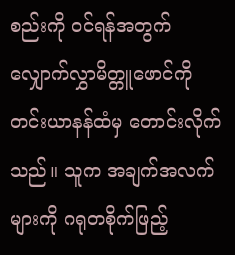စည်းကို ဝင်ရန်အတွက် လျှောက်လွှာမိတ္တူဖောင်ကို တင်းယာနန်ထံမှ တောင်းလိုက်သည်။ သူက အချက်အလက်များကို ဂရုတစိုက်ဖြည့်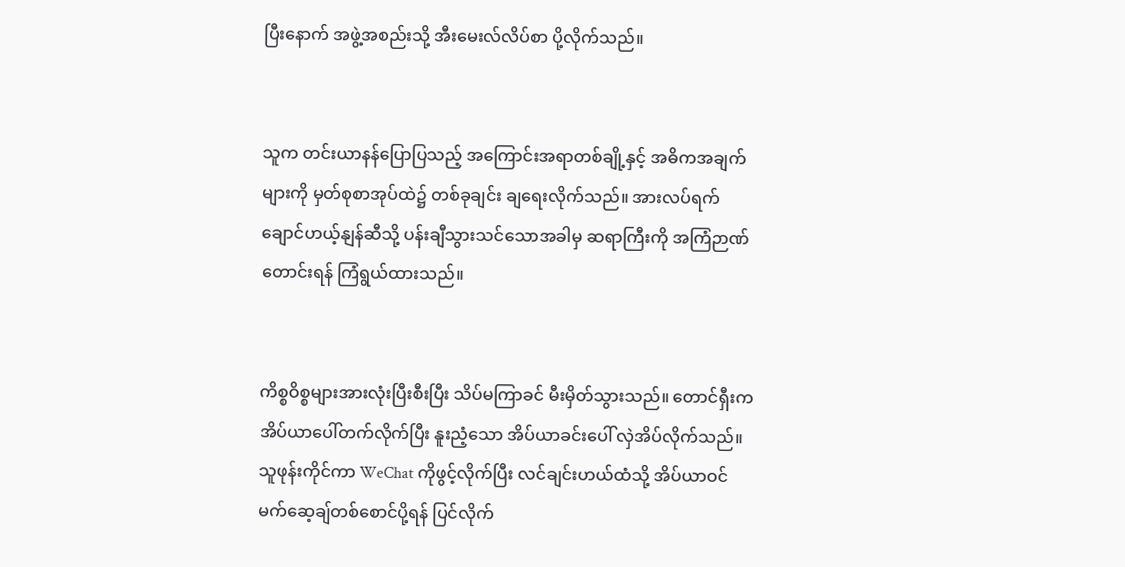ပြီးနောက် အဖွဲ့အစည်းသို့ အီးမေးလ်လိပ်စာ ပို့လိုက်သည်။


သူက တင်းယာနန်ပြောပြသည့် အကြောင်းအရာတစ်ချို့နှင့် အဓိကအချက်များကို မှတ်စုစာအုပ်ထဲ၌ တစ်ခုချင်း ချရေးလိုက်သည်။ အားလပ်ရက် ချောင်ဟယ့်နျန်ဆီသို့ ပန်းချီသွားသင်သောအခါမှ ဆရာကြီးကို အကြံဉာဏ်တောင်းရန် ကြံရွယ်ထားသည်။


ကိစ္စဝိစ္စများအားလုံးပြီးစီးပြီး သိပ်မကြာခင် မီးမှိတ်သွားသည်။ တောင်ရှီးက အိပ်ယာပေါ်တက်လိုက်ပြီး နူးညံ့သော အိပ်ယာခင်းပေါ် လှဲအိပ်လိုက်သည်။ သူဖုန်းကိုင်ကာ WeChat ကိုဖွင့်လိုက်ပြီး လင်ချင်းဟယ်ထံသို့ အိပ်ယာဝင်မက်ဆေ့ချ်တစ်စောင်ပို့ရန် ပြင်လိုက်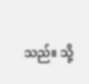သည်။ သို့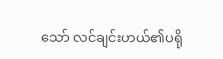သော် လင်ချင်းဟယ်၏ပရို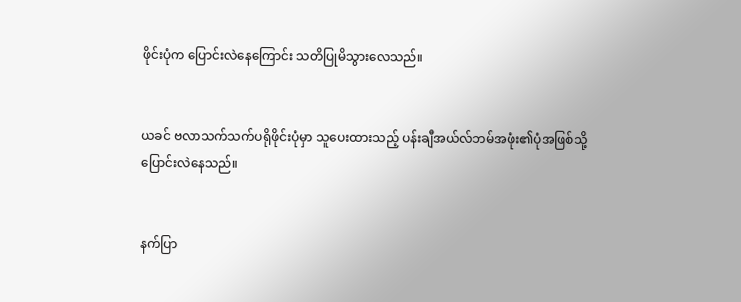ဖိုင်းပုံက ပြောင်းလဲနေကြောင်း သတိပြုမိသွားလေသည်။


ယခင် ဗလာသက်သက်ပရိုဖိုင်းပုံမှာ သူပေးထားသည့် ပန်းချီအယ်လ်ဘမ်အဖုံး၏ပုံအဖြစ်သို့ ပြောင်းလဲနေသည်။


နက်ပြာ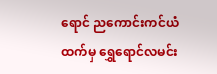ရောင် ညကောင်းကင်ယံထက်မှ ရွှေရောင်လမင်း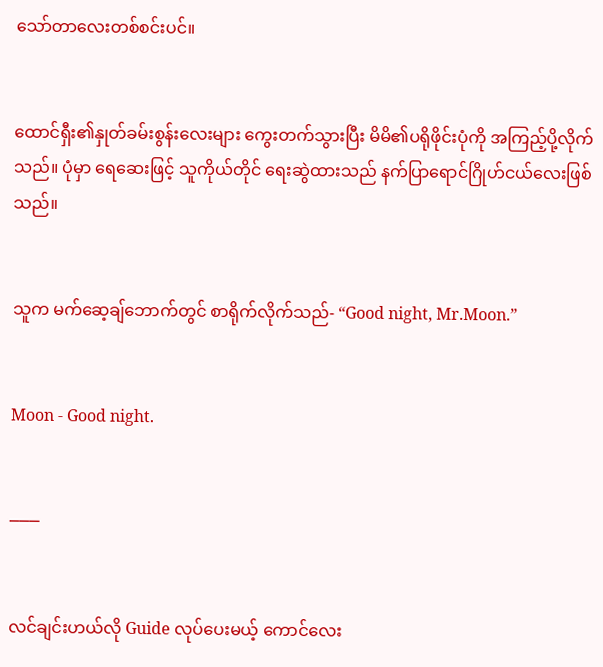သော်တာလေးတစ်စင်းပင်။


ထောင်ရှီး၏နှုတ်ခမ်းစွန်းလေးများ ကွေးတက်သွားပြီး မိမိ၏ပရိုဖိုင်းပုံကို အကြည့်ပို့လိုက်သည်။ ပုံမှာ ရေဆေးဖြင့် သူကိုယ်တိုင် ရေးဆွဲထားသည် နက်ပြာရောင်ဂြိုဟ်ငယ်လေးဖြစ်သည်။


သူက မက်ဆေ့ချ်ဘောက်တွင် စာရိုက်လိုက်သည်- “Good night, Mr.Moon.”


Moon - Good night.


───


လင်ချင်းဟယ်လို Guide လုပ်ပေးမယ့် ကောင်လေး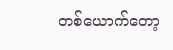တစ်ယောက်တော့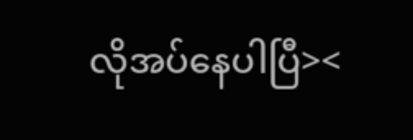လိုအပ်နေပါပြီ><